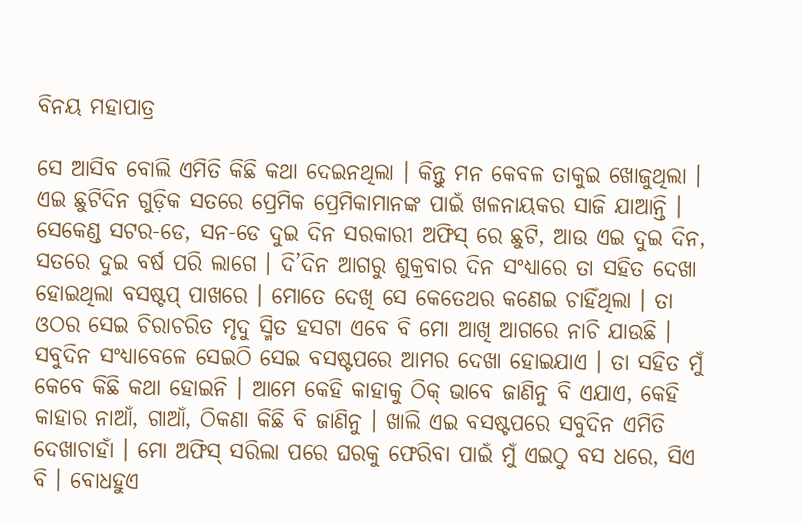ବିନୟ ମହାପାତ୍ର

ସେ ଆସିବ ବୋଲି ଏମିତି କିଛି କଥା ଦେଇନଥିଲା । କିନ୍ତୁ ମନ କେବଳ ତାକୁଇ ଖୋଜୁଥିଲା । ଏଇ ଛୁଟିଦିନ ଗୁଡ଼ିକ ସତରେ ପ୍ରେମିକ ପ୍ରେମିକାମାନଙ୍କ ପାଇଁ ଖଳନାୟକର ସାଜି ଯାଆନ୍ତି । ସେକେଣ୍ଡ ସଟର-ଡେ, ସନ-ଡେ ଦୁଇ ଦିନ ସରକାରୀ ଅଫିସ୍ ରେ ଛୁଟି, ଆଉ ଏଇ ଦୁଇ ଦିନ, ସତରେ ଦୁଇ ବର୍ଷ ପରି ଲାଗେ । ଦି’ଦିନ ଆଗରୁ ଶୁକ୍ରବାର ଦିନ ସଂଧ୍ୟାରେ ତା ସହିତ ଦେଖା ହୋଇଥିଲା ବସଷ୍ଟପ୍ ପାଖରେ । ମୋତେ ଦେଖି ସେ କେତେଥର କଣେଇ ଚାହିଁଥିଲା । ତା ଓଠର ସେଇ ଚିରାଚରିତ ମୃଦୁ ସ୍ମିତ ହସଟା ଏବେ ବି ମୋ ଆଖି ଆଗରେ ନାଚି ଯାଉଛି । ସବୁଦିନ ସଂଧ୍ୟାବେଳେ ସେଇଠି ସେଇ ବସଷ୍ଟପରେ ଆମର ଦେଖା ହୋଇଯାଏ । ତା ସହିତ ମୁଁ କେବେ କିଛି କଥା ହୋଇନି । ଆମେ କେହି କାହାକୁ ଠିକ୍ ଭାବେ ଜାଣିନୁ ବି ଏଯାଏ, କେହି କାହାର ନାଆଁ, ଗାଆଁ, ଠିକଣା କିଛି ବି ଜାଣିନୁ । ଖାଲି ଏଇ ବସଷ୍ଟପରେ ସବୁଦିନ ଏମିତି ଦେଖାଚାହାଁ । ମୋ ଅଫିସ୍ ସରିଲା ପରେ ଘରକୁ ଫେରିବା ପାଇଁ ମୁଁ ଏଇଠୁ ବସ ଧରେ, ସିଏ ବି । ବୋଧହୁଏ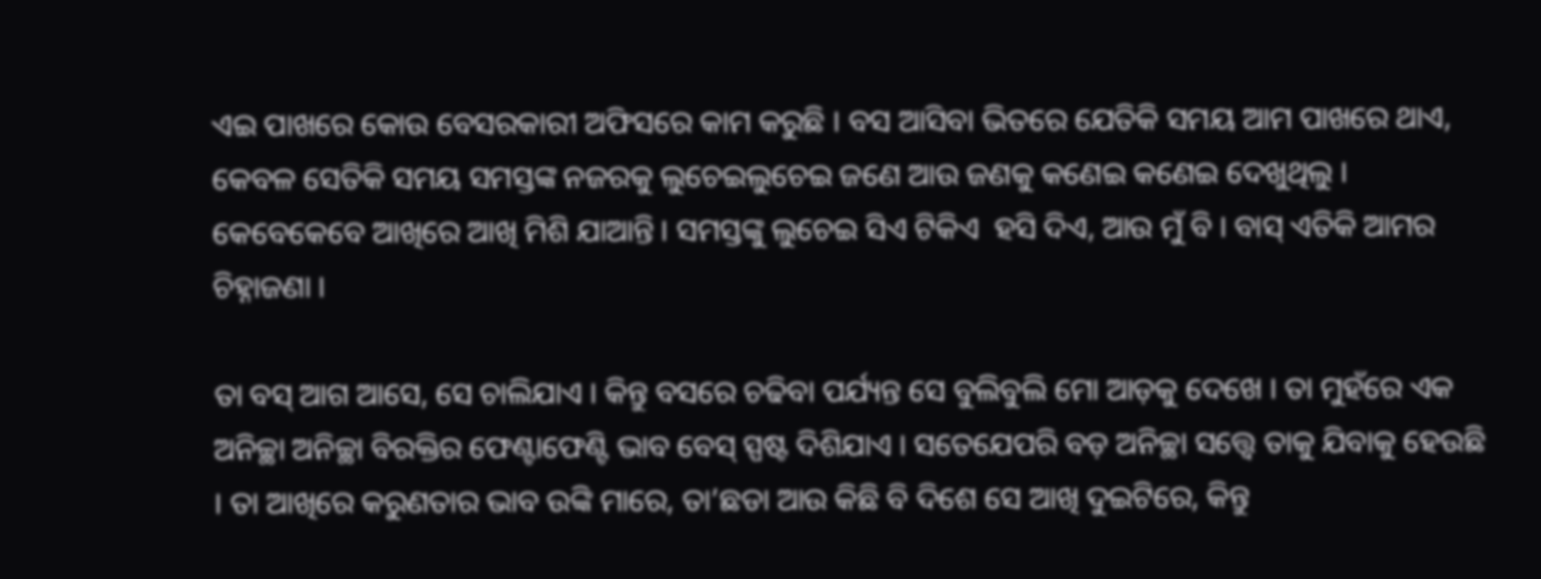ଏଇ ପାଖରେ କୋଉ ବେସରକାରୀ ଅଫିସରେ କାମ କରୁଛି । ବସ ଆସିବା ଭିତରେ ଯେତିକି ସମୟ ଆମ ପାଖରେ ଥାଏ, କେବଳ ସେତିକି ସମୟ ସମସ୍ତଙ୍କ ନଜରକୁ ଲୁଚେଇଲୁଚେଇ ଜଣେ ଆଉ ଜଣକୁ କଣେଇ କଣେଇ ଦେଖୁଥିଲୁ । କେବେକେବେ ଆଖିରେ ଆଖି ମିଶି ଯାଆନ୍ତି । ସମସ୍ତଙ୍କୁ ଲୁଚେଇ ସିଏ ଟିକିଏ  ହସି ଦିଏ, ଆଉ ମୁଁ ବି । ବାସ୍ ଏତିକି ଆମର ଚିହ୍ନାଜଣା ।

ତା ବସ୍ ଆଗ ଆସେ, ସେ ଚାଲିଯାଏ । କିନ୍ତୁ ବସରେ ଚଢିବା ପର୍ଯ୍ୟନ୍ତ ସେ ବୁଲିବୁଲି ମୋ ଆଡ଼କୁ ଦେଖେ । ତା ମୁହଁରେ ଏକ ଅନିଚ୍ଛା ଅନିଚ୍ଛା ବିରକ୍ତିର ଫେଣ୍ଟାଫେଣ୍ଟି ଭାବ ବେସ୍ ସ୍ପଷ୍ଟ ଦିଶିଯାଏ । ସତେଯେପରି ବଡ଼ ଅନିଚ୍ଛା ସତ୍ତ୍ୱେ ତାକୁ ଯିବାକୁ ହେଉଛି । ତା ଆଖିରେ କରୁଣତାର ଭାବ ଉଙ୍କି ମାରେ, ତା’ଛଡା ଆଉ କିଛି ବି ଦିଶେ ସେ ଆଖି ଦୁଇଟିରେ, କିନ୍ତୁ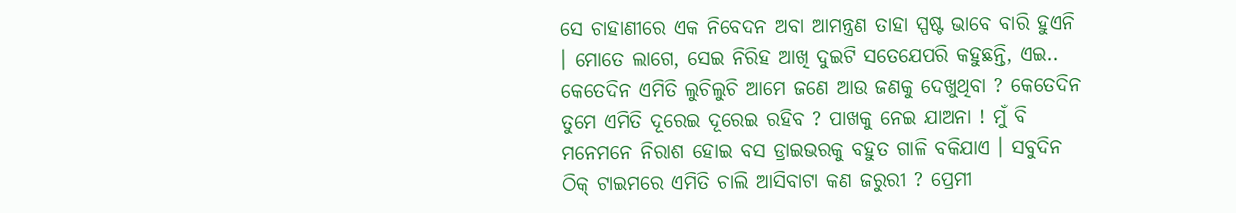ସେ ଚାହାଣୀରେ ଏକ ନିବେଦନ ଅବା ଆମନ୍ତ୍ରଣ ତାହା ସ୍ପଷ୍ଟ ଭାବେ ବାରି ହୁଏନି । ମୋତେ ଲାଗେ, ସେଇ ନିରିହ ଆଖି ଦୁଇଟି ସତେଯେପରି କହୁଛନ୍ତି, ଏଇ.. କେତେଦିନ ଏମିତି ଲୁଚିଲୁଚି ଆମେ ଜଣେ ଆଉ ଜଣକୁ ଦେଖୁଥିବା ? କେତେଦିନ ତୁମେ ଏମିତି ଦୂରେଇ ଦୂରେଇ ରହିବ ? ପାଖକୁ ନେଇ ଯାଅନା ! ମୁଁ ବି ମନେମନେ ନିରାଶ ହୋଇ ବସ ଡ୍ରାଇଭରକୁ ବହୁତ ଗାଳି ବକିଯାଏ । ସବୁଦିନ ଠିକ୍ ଟାଇମରେ ଏମିତି ଚାଲି ଆସିବାଟା କଣ ଜରୁରୀ ? ପ୍ରେମୀ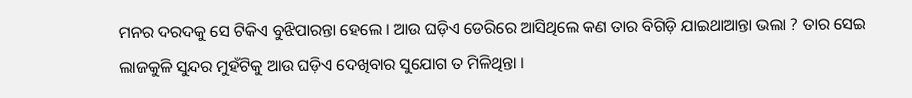ମନର ଦରଦକୁ ସେ ଟିକିଏ ବୁଝିପାରନ୍ତା ହେଲେ । ଆଉ ଘଡ଼ିଏ ଡେରିରେ ଆସିଥିଲେ କଣ ତାର ବିଗିଡ଼ି ଯାଇଥାଆନ୍ତା ଭଲା ? ତାର ସେଇ ଲାଜକୁଳି ସୁନ୍ଦର ମୁହଁଟିକୁ ଆଉ ଘଡ଼ିଏ ଦେଖିବାର ସୁଯୋଗ ତ ମିଳିଥିନ୍ତା ।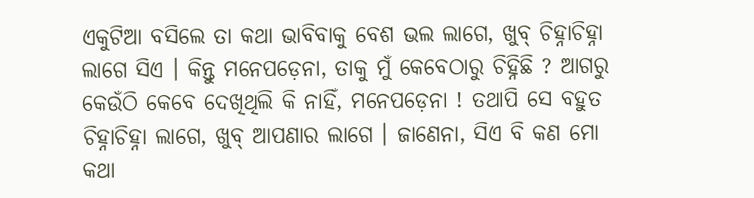ଏକୁଟିଆ ବସିଲେ ତା କଥା ଭାବିବାକୁ ବେଶ ଭଲ ଲାଗେ, ଖୁବ୍ ଚିହ୍ନାଚିହ୍ନା ଲାଗେ ସିଏ । କିନ୍ତୁ ମନେପଡ଼େନା, ତାକୁ ମୁଁ କେବେଠାରୁ ଚିହ୍ନିଛି ? ଆଗରୁ କେଉଁଠି କେବେ ଦେଖିଥିଲି କି ନାହିଁ, ମନେପଡ଼େନା ! ତଥାପି ସେ ବହୁତ ଚିହ୍ନାଚିହ୍ନା ଲାଗେ, ଖୁବ୍ ଆପଣାର ଲାଗେ । ଜାଣେନା, ସିଏ ବି କଣ ମୋ କଥା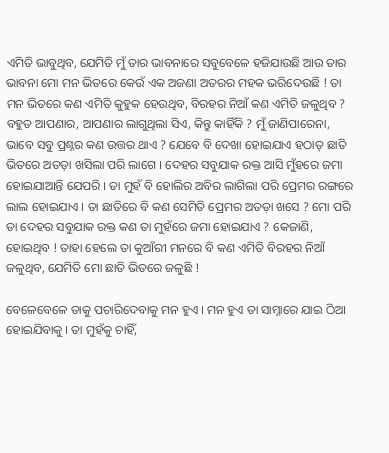ଏମିତି ଭାବୁଥିବ, ଯେମିତି ମୁଁ ତାର ଭାବନାରେ ସବୁବେଳେ ହଜିଯାଉଛି ଆଉ ତାର ଭାବନା ମୋ ମନ ଭିତରେ କେଉଁ ଏକ ଅଜଣା ଅତରର ମହକ ଭରିଦେଉଛି ! ତା ମନ ଭିତରେ କଣ ଏମିତି କୁହୁକ ହେଉଥିବ, ବିରହର ନିଆଁ କଣ ଏମିତି ଜଳୁଥିବ ? ବହୁତ ଆପଣାର, ଆପଣାର ଲାଗୁଥିଲା ସିଏ, କିନ୍ତୁ କାହିଁକି ? ମୁଁ ଜାଣିପାରେନା, ଭାବେ ସବୁ ପ୍ରଶ୍ନର କଣ ଉତ୍ତର ଥାଏ ? ଯେବେ ବି ଦେଖା ହୋଇଯାଏ ହଠାତ୍ ଛାତି ଭିତରେ ଅତଡ଼ା ଖସିଲା ପରି ଲାଗେ । ଦେହର ସବୁଯାକ ରକ୍ତ ଆସି ମୁଁହରେ ଜମା ହୋଇଯାଆନ୍ତି ଯେପରି । ତା ମୁହଁ ବି ହୋଲିର ଅବିର ଲାଗିଲା ପରି ପ୍ରେମର ରଙ୍ଗରେ ଲାଲ ହୋଇଯାଏ । ତା ଛାତିରେ ବି କଣ ସେମିତି ପ୍ରେମର ଅତଡ଼ା ଖସେ ? ମୋ ପରି ତା ଦେହର ସବୁଯାକ ରକ୍ତ କଣ ତା ମୁହଁରେ ଜମା ହୋଇଯାଏ ? କେଜାଣି, ହୋଇଥିବ ! ତାହା ହେଲେ ତା କୁଆଁରୀ ମନରେ ବି କଣ ଏମିତି ବିରହର ନିଆଁ ଜଳୁଥିବ, ଯେମିତି ମୋ ଛାତି ଭିତରେ ଜଳୁଛି !

ବେଳେବେଳେ ତାକୁ ପଚାରିଦେବାକୁ ମନ ହୁଏ । ମନ ହୁଏ ତା ସାମ୍ନାରେ ଯାଇ ଠିଆ ହୋଇଯିବାକୁ । ତା ମୁହଁକୁ ଚାହିଁ,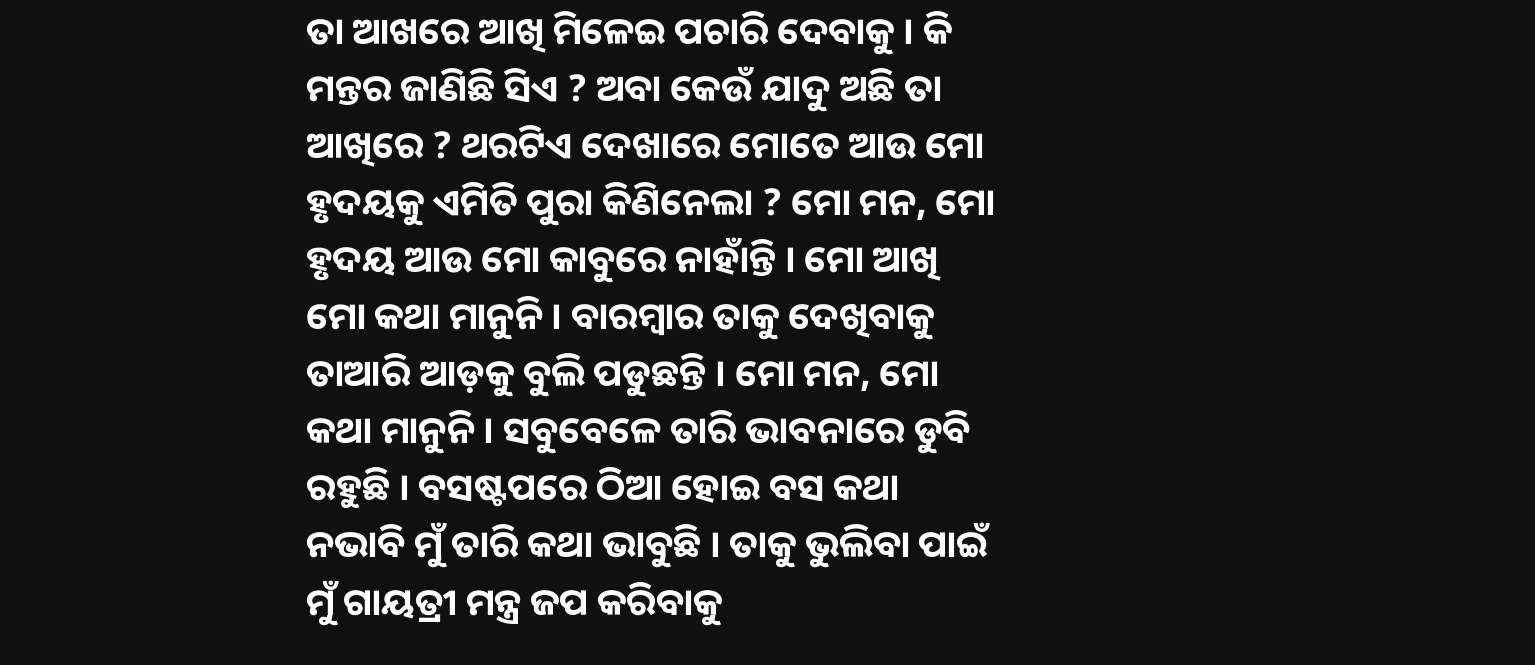ତା ଆଖରେ ଆଖି ମିଳେଇ ପଚାରି ଦେବାକୁ । କି ମନ୍ତର ଜାଣିଛି ସିଏ ? ଅବା କେଉଁ ଯାଦୁ ଅଛି ତା ଆଖିରେ ? ଥରଟିଏ ଦେଖାରେ ମୋତେ ଆଉ ମୋ ହୃଦୟକୁ ଏମିତି ପୁରା କିଣିନେଲା ? ମୋ ମନ, ମୋ ହୃଦୟ ଆଉ ମୋ କାବୁରେ ନାହାଁନ୍ତି । ମୋ ଆଖି ମୋ କଥା ମାନୁନି । ବାରମ୍ବାର ତାକୁ ଦେଖିବାକୁ ତାଆରି ଆଡ଼କୁ ବୁଲି ପଡୁଛନ୍ତି । ମୋ ମନ, ମୋ କଥା ମାନୁନି । ସବୁବେଳେ ତାରି ଭାବନାରେ ଡୁବି ରହୁଛି । ବସଷ୍ଟପରେ ଠିଆ ହୋଇ ବସ କଥା ନଭାବି ମୁଁ ତାରି କଥା ଭାବୁଛି । ତାକୁ ଭୁଲିବା ପାଇଁ ମୁଁ ଗାୟତ୍ରୀ ମନ୍ତ୍ର ଜପ କରିବାକୁ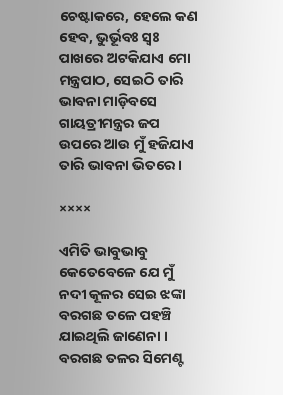ଚେଷ୍ଟାକରେ, ହେଲେ କଣ ହେବ, ଭୁର୍ଭୂବଃ ସ୍ୱଃ ପାଖରେ ଅଟକିଯାଏ ମୋ ମନ୍ତ୍ରପାଠ, ସେଇଠି ତାରି ଭାବନା ମାଡ଼ିବସେ ଗାୟତ୍ରୀମନ୍ତ୍ରର ଜପ ଉପରେ ଆଉ ମୁଁ ହଜିଯାଏ ତାରି ଭାବନା ଭିତରେ ।

××××

ଏମିତି ଭାବୁଭାବୁ କେତେବେଳେ ଯେ ମୁଁ ନଦୀ କୂଳର ସେଇ ଝଙ୍କା ବରଗଛ ତଳେ ପହଞ୍ଚି ଯାଇଥିଲି ଜାଣେନା । ବରଗଛ ତଳର ସିମେଣ୍ଟ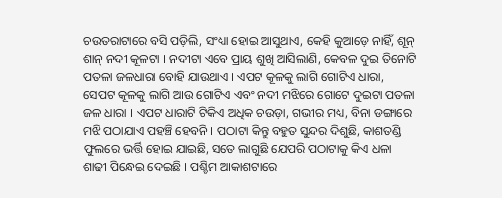ଚଉତରାଟାରେ ବସି ପଡ଼ିଲି, ସଂଧ୍ୟା ହୋଇ ଆସୁଥାଏ, କେହି କୁଆଡ଼େ ନାହିଁ, ଶୂନ୍ ଶାନ୍ ନଦୀ କୂଳଟା । ନଦୀଟା ଏବେ ପ୍ରାୟ ଶୁଖି ଆସିଲାଣି, କେବଳ ଦୁଇ ତିନୋଟି ପତଳା ଜଳଧାରା ବୋହି ଯାଉଥାଏ । ଏପଟ କୂଳକୁ ଲାଗି ଗୋଟିଏ ଧାରା, ସେପଟ କୂଳକୁ ଲାଗି ଆଉ ଗୋଟିଏ ଏବଂ ନଦୀ ମଝିରେ ଗୋଟେ ଦୁଇଟା ପତଳା ଜଳ ଧାରା । ଏପଟ ଧାରାଟି ଟିକିଏ ଅଧିକ ଚଉଡ଼ା, ଗଭୀର ମଧ୍ୟ, ବିନା ଡଙ୍ଗାରେ ମଝି ପଠାଯାଏ ପହଞ୍ଚି ହେବନି । ପଠାଟା କିନ୍ତୁ ବହୁତ ସୁନ୍ଦର ଦିଶୁଛି, କାଶତଣ୍ଡି ଫୁଲରେ ଭର୍ତ୍ତି ହୋଇ ଯାଇଛି, ସତେ ଲାଗୁଛି ଯେପରି ପଠାଟାକୁ କିଏ ଧଳା ଶାଢୀ ପିନ୍ଧେଇ ଦେଇଛି । ପଶ୍ଚିମ ଆକାଶଟାରେ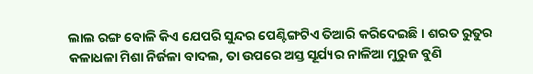ଲାଲ ରଙ୍ଗ ବୋଳି କିଏ ଯେପରି ସୁନ୍ଦର ପେଣ୍ଟିଙ୍ଗଟିଏ ତିଆରି କରିଦେଇଛି । ଶରତ ରୁତୁର କଳାଧଳା ମିଶା ନିର୍ଜଳା ବାଦଲ, ତା ଉପରେ ଅସ୍ତ ସୂର୍ଯ୍ୟର ନାଳିଆ ମୁରୁଜ ବୁଣି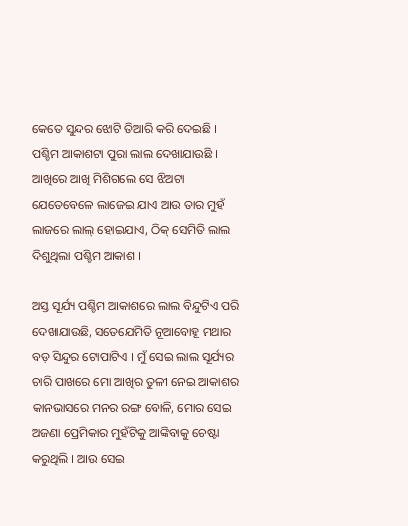କେତେ ସୁନ୍ଦର ଝୋଟି ତିଆରି କରି ଦେଇଛି । ପଶ୍ଚିମ ଆକାଶଟା ପୁରା ଲାଲ ଦେଖାଯାଉଛି । ଆଖିରେ ଆଖି ମିଶିଗଲେ ସେ ଝିଅଟା ଯେତେବେଳେ ଲାଜେଇ ଯାଏ ଆଉ ତାର ମୁହଁ ଲାଜରେ ଲାଲ୍ ହୋଇଯାଏ, ଠିକ୍ ସେମିତି ଲାଲ ଦିଶୁଥିଲା ପଶ୍ଚିମ ଆକାଶ ।

ଅସ୍ତ ସୂର୍ଯ୍ୟ ପଶ୍ଚିମ ଆକାଶରେ ଲାଲ ବିନ୍ଦୁଟିଏ ପରି ଦେଖାଯାଉଛି, ସତେଯେମିତି ନୂଆବୋହୂ ମଥାର ବଡ଼ ସିନ୍ଦୁର ଟୋପାଟିଏ । ମୁଁ ସେଇ ଲାଲ ସୂର୍ଯ୍ୟର ଚାରି ପାଖରେ ମୋ ଆଖିର ତୁଳୀ ନେଇ ଆକାଶର କାନଭାସରେ ମନର ରଙ୍ଗ ବୋଳି, ମୋର ସେଇ ଅଜଣା ପ୍ରେମିକାର ମୁହଁଟିକୁ ଆଙ୍କିବାକୁ ଚେଷ୍ଟା କରୁଥିଲି । ଆଉ ସେଇ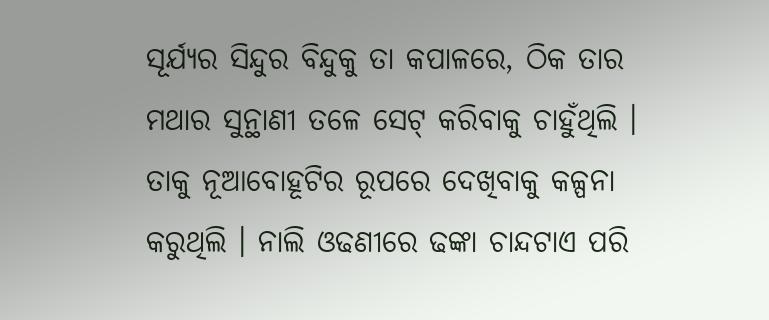ସୂର୍ଯ୍ୟର ସିନ୍ଦୁର ବିନ୍ଦୁକୁ ତା କପାଳରେ, ଠିକ ତାର ମଥାର ସୁନ୍ଥାଣୀ ତଳେ ସେଟ୍ କରିବାକୁ ଚାହୁଁଥିଲି । ତାକୁ ନୂଆବୋହୂଟିର ରୂପରେ ଦେଖିବାକୁ କଳ୍ପନା କରୁଥିଲି । ନାଲି ଓଢଣୀରେ ଢଙ୍କା ଚାନ୍ଦଟାଏ ପରି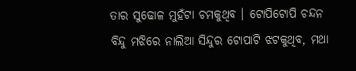ତାର ସୁଢୋଳ ମୁହଁଟା ଚମକୁଥିବ । ଟୋପିଟୋପି ଚନ୍ଦନ ବିନ୍ଦୁ ମଝିରେ ନାଲିଆ ସିନ୍ଦୁର ଟୋପାଟି ଝଟକୁଥିବ, ମଥା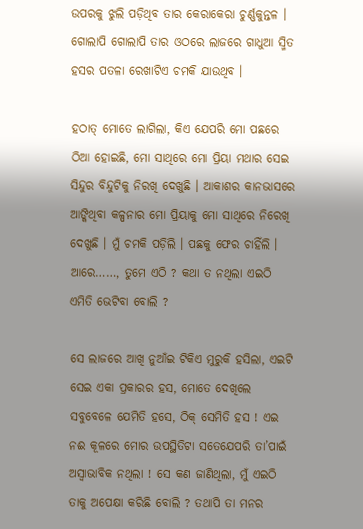ଉପରକୁ ଝୁଲି ପଡ଼ିଥିବ ତାର କେରାକେରା ଚୁର୍ଣ୍ଣକୁନ୍ତଳ । ଗୋଲାପି ଗୋଲାପି ତାର ଓଠରେ ଲାଜରେ ଗାଧୁଆ ସ୍ମିତ ହସର ପତଳା ରେଖାଟିଏ ଚମକି ଯାଉଥିବ ।

ହଠାତ୍ ମୋତେ ଲାଗିଲା, କିଏ ଯେପରି ମୋ ପଛରେ ଠିଆ ହୋଇଛି, ମୋ ସାଥିରେ ମୋ ପ୍ରିୟା ମଥାର ସେଇ ସିନ୍ଦୁର ବିନ୍ଦୁଟିକୁ ନିରଖି ଦେଖୁଛି । ଆକାଶର କାନଭାସରେ ଆଙ୍କିଥିବା କଳ୍ପନାର ମୋ ପ୍ରିୟାକୁ ମୋ ସାଥିରେ ନିରେଖି  ଦେଖୁଛି । ମୁଁ ଚମକି ପଡ଼ିଲି । ପଛକୁ ଫେର ଚାହିଁଲି । ଆରେ……, ତୁମେ ଏଠି ? କଥା ତ ନଥିଲା ଏଇଠି ଏମିତି ଭେଟିବା ବୋଲି ?

ସେ ଲାଜରେ ଆଖି ନୁଆଁଇ ଟିକିଏ ମୁରୁକି ହସିଲା, ଏଇଟି ସେଇ ଏକା ପ୍ରକାରର ହସ, ମୋତେ ଦେଖିଲେ ସବୁବେଳେ ଯେମିତି ହସେ, ଠିକ୍ ସେମିତି ହସ ! ଏଇ ନଈ କୂଳରେ ମୋର ଉପସ୍ଥିତିଟା ସତେଯେପରି ତା’ପାଇଁ ଅସ୍ୱାଭାବିକ ନଥିଲା ! ସେ କଣ ଜାଣିଥିଲା, ମୁଁ ଏଇଠି ତାକୁ ଅପେକ୍ଷା କରିଛି ବୋଲି ? ତଥାପି ତା ମନର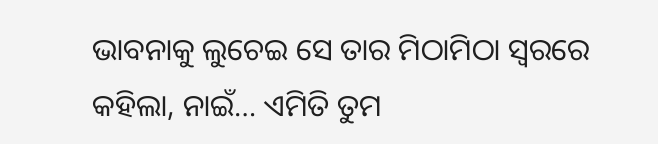ଭାବନାକୁ ଲୁଚେଇ ସେ ତାର ମିଠାମିଠା ସ୍ୱରରେ କହିଲା, ନାଇଁ… ଏମିତି ତୁମ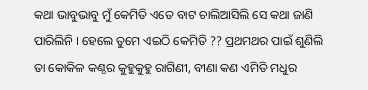କଥା ଭାବୁଭାବୁ ମୁଁ କେମିତି ଏତେ ବାଟ ଚାଲିଆସିଲି ସେ କଥା ଜାଣି ପାରିଲିନି । ହେଲେ ତୁମେ ଏଇଠି କେମିତି ?? ପ୍ରଥମଥର ପାଇଁ ଶୁଣିଲି ତା କୋକିଳ କଣ୍ଠର କୁହୁକୁହୁ ରାଗିଣୀ, ବୀଣା କଣ ଏମିତି ମଧୁର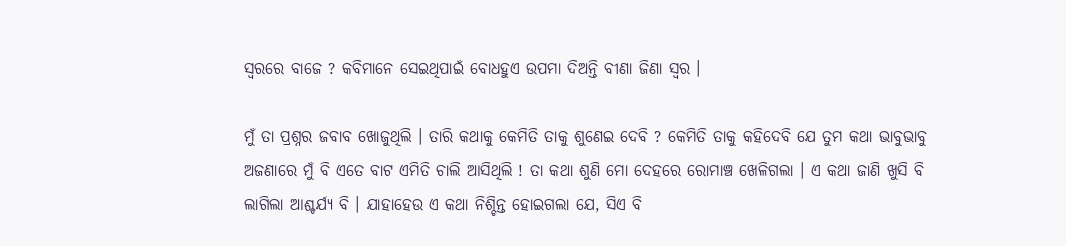ସ୍ୱରରେ ବାଜେ ? କବିମାନେ ସେଇଥିପାଇଁ ବୋଧହୁଏ ଉପମା ଦିଅନ୍ତି ବୀଣା ଜିଣା ସ୍ୱର ।

ମୁଁ ତା ପ୍ରଶ୍ନର ଜବାବ ଖୋଜୁଥିଲି । ତାରି କଥାକୁ କେମିତି ତାକୁ ଶୁଣେଇ ଦେବି ? କେମିତି ତାକୁ କହିଦେବି ଯେ ତୁମ କଥା ଭାବୁଭାବୁ ଅଜଣାରେ ମୁଁ ବି ଏତେ ବାଟ ଏମିତି ଚାଲି ଆସିଥିଲି ! ତା କଥା ଶୁଣି ମୋ ଦେହରେ ରୋମାଞ୍ଚ ଖେଳିଗଲା । ଏ କଥା ଜାଣି ଖୁସି ବି ଲାଗିଲା ଆଶ୍ଚର୍ଯ୍ୟ ବି । ଯାହାହେଉ ଏ କଥା ନିଶ୍ଚିନ୍ତ ହୋଇଗଲା ଯେ, ସିଏ ବି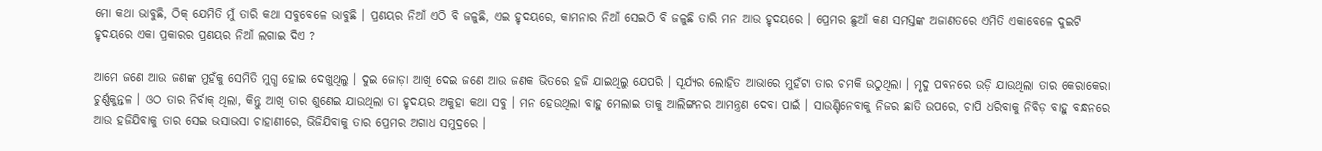ମୋ କଥା ଭାବୁଛି, ଠିକ୍ ଯେମିତି ମୁଁ ତାରି କଥା ସବୁବେଳେ ଭାବୁଛି । ପ୍ରଣୟର ନିଆଁ ଏଠି ବି ଜଳୁଛି, ଏଇ ହୃଦୟରେ, କାମନାର ନିଆଁ ସେଇଠି ବି ଜଳୁଛି ତାରି ମନ ଆଉ ହୃଦୟରେ । ପ୍ରେମର ଛୁଆଁ କଣ ସମସ୍ତଙ୍କ ଅଜାଣତରେ ଏମିତି ଏକାବେଳେ ଦୁଇଟି ହୃଦୟରେ ଏକା ପ୍ରକାରର ପ୍ରଣୟର ନିଆଁ ଲଗାଇ ଦିଏ ?

ଆମେ ଜଣେ ଆଉ ଜଣଙ୍କ ମୁହଁକୁ ସେମିତି ମୁଗ୍ଧ ହୋଇ ଦେଖୁଥିଲୁ । ଦୁଇ ଜୋଡ଼ା ଆଖି ଦେଇ ଜଣେ ଆଉ ଜଣକ ଭିତରେ ହଜି ଯାଇଥିଲୁ ଯେପରି । ସୂର୍ଯ୍ୟର ଲୋହିତ ଆଭାରେ ମୁହଁଟା ତାର ଚମକି ଉଠୁଥିଲା । ମୃଦୁ ପବନରେ ଉଡ଼ି ଯାଉଥିଲା ତାର କେରାକେରା ଚୁର୍ଣ୍ଣକୁନ୍ତଳ । ଓଠ ତାର ନିର୍ବାକ୍ ଥିଲା, କିନ୍ତୁ ଆଖି ତାର ଶୁଣେଇ ଯାଉଥିଲା ତା ହୃଦୟର ଅକୁହା କଥା ସବୁ । ମନ ହେଉଥିଲା ବାହୁ ମେଲାଇ ତାକୁ ଆଲିଙ୍ଗନର ଆମନ୍ତ୍ରଣ ଦେବା ପାଇଁ । ସାଉଣ୍ଟିନେବାକୁ ନିଜର ଛାତି ଉପରେ, ଚାପି ଧରିବାକୁ ନିବିଡ଼ ବାହୁ ବନ୍ଧନରେ ଆଉ ହଜିଯିବାକୁ ତାର ସେଇ ଭସାଭସା ଚାହାଣୀରେ, ଭିଜିଯିବାକୁ ତାର ପ୍ରେମର ଅଗାଧ ସମୁଦ୍ରରେ ।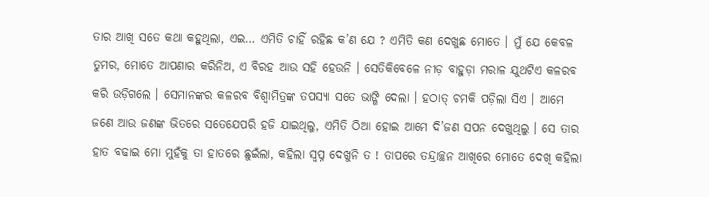ତାର ଆଖି ସତେ କଥା କହୁଥିଲା, ଏଇ… ଏମିତି ଚାହିଁ ରହିଛ କ’ଣ ଯେ ? ଏମିତି କଣ ଦେଖୁଛ ମୋତେ । ମୁଁ ଯେ କେବଳ ତୁମର, ମୋତେ ଆପଣାର କରିନିଅ, ଏ ବିରହ ଆଉ ସହି ହେଉନି । ସେତିକିବେଳେ ନୀଡ଼ ବାହୁଡ଼ା ମରାଳ ଯୁଥଟିଏ କଳରବ କରି ଉଡ଼ିଗଲେ । ସେମାନଙ୍କର କଳରବ ବିଶ୍ୱାମିତ୍ରଙ୍କ ତପସ୍ୟା ସତେ ଭାଙ୍ଗି ଦେଲା । ହଠାତ୍ ଚମକି ପଡ଼ିଲା ସିଏ । ଆମେ ଜଣେ ଆଉ ଜଣଙ୍କ ଭିତରେ ସତେଯେପରି ହଜି ଯାଇଥିଲୁ, ଏମିତି ଠିଆ ହୋଇ ଆମେ ଦି’ଜଣ ସପନ ଦେଖୁଥିଲୁ । ସେ ତାର ହାତ ବଢାଇ ମୋ ମୁହଁକୁ ତା ହାତରେ ଛୁଇଁଲା, କହିଲା ସ୍ୱପ୍ନ ଦେଖୁନି ତ ! ତାପରେ ତନ୍ଦ୍ରାଚ୍ଛନ ଆଖିରେ ମୋତେ ଦେଖି କହିଲା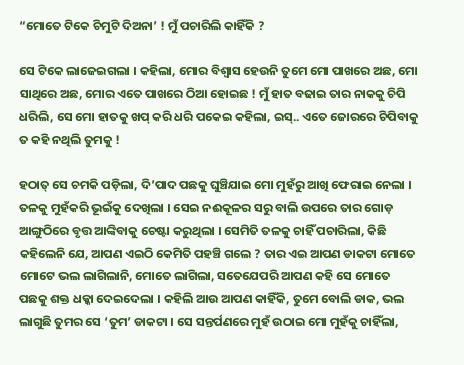“ମୋତେ ଟିକେ ଚିମୁଟି ଦିଅନା’ ! ମୁଁ ପଚାରିଲି କାହିଁକି ?

ସେ ଟିକେ ଲାଜେଇଗଲା । କହିଲା, ମୋର ବିଶ୍ୱାସ ହେଉନି ତୁମେ ମୋ ପାଖରେ ଅଛ, ମୋ ସାଥିରେ ଅଛ, ମୋର ଏତେ ପାଖରେ ଠିଆ ହୋଇଛ ! ମୁଁ ହାତ ବଢାଇ ତାର ନାକକୁ ଚିପି ଧରିଲି, ସେ ମୋ ହାତକୁ ଖପ୍ କରି ଧରି ପକେଇ କହିଲା, ଇସ୍.. ଏତେ ଜୋରରେ ଚିପିବାକୁ ତ କହି ନଥିଲି ତୁମକୁ !

ହଠାତ୍ ସେ ଚମକି ପଡ଼ିଲା, ଦି’ପାଦ ପଛକୁ ଘୁଞ୍ଚିଯାଇ ମୋ ମୁହଁରୁ ଆଖି ଫେରାଇ ନେଲା । ତଳକୁ ମୁହଁକରି ଭୂଇଁକୁ ଦେଖିଲା । ସେଇ ନଈକୂଳର ସରୁ ବାଲି ଉପରେ ତାର ଗୋଡ଼ ଆଙ୍ଗୁଠିରେ ବୃତ୍ତ ଆଙ୍କିବାକୁ ଚେଷ୍ଟା କରୁଥିଲା । ସେମିତି ତଳକୁ ଚାହିଁ ପଚାରିଲା, କିଛି କହିଲେନି ଯେ, ଆପଣ ଏଇଠି କେମିତି ପହଞ୍ଚି ଗଲେ ? ତାର ଏଇ ଆପଣ ଡାକଟା ମୋତେ ମୋଟେ ଭଲ ଲାଗିଲାନି, ମୋତେ ଲାଗିଲା, ସତେଯେପରି ଆପଣ କହି ସେ ମୋତେ ପଛକୁ ଶକ୍ତ ଧକ୍କା ଦେଇଦେଲା । କହିଲି ଆଉ ଆପଣ କାହିଁକି, ତୁମେ ବୋଲି ଡାକ, ଭଲ ଲାଗୁଛି ତୁମର ସେ ‘ତୁମ’ ଡାକଟା । ସେ ସନ୍ତର୍ପଣରେ ମୁହଁ ଉଠାଇ ମୋ ମୁହଁକୁ ଚାହିଁଲା,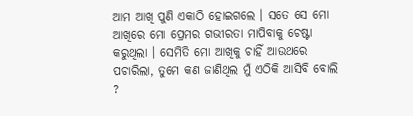ଆମ ଆଖି ପୁଣି ଏକାଠି ହୋଇଗଲେ । ସତେ ସେ ମୋ ଆଖିରେ ମୋ ପ୍ରେମର ଗଭୀରତା ମାପିବାକୁ ଚେଷ୍ଟା କରୁଥିଲା । ସେମିତି ମୋ ଆଖିକୁ ଚାହିଁ ଆଉଥରେ ପଚାରିଲା, ତୁମେ କଣ ଜାଣିଥିଲ ମୁଁ ଏଠିକି ଆସିବି ବୋଲି ?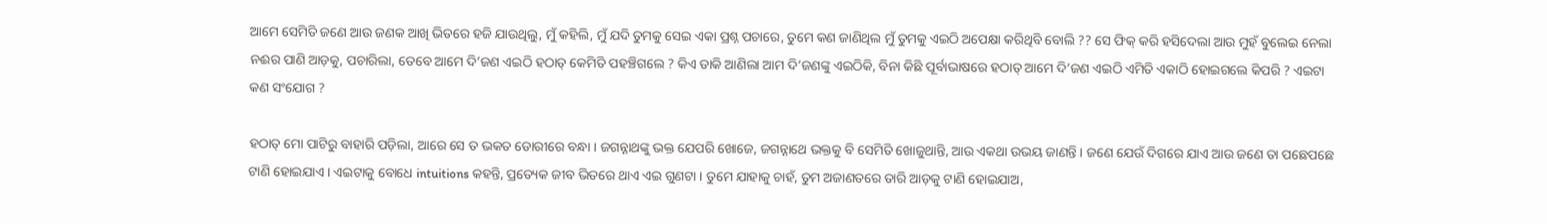ଆମେ ସେମିତି ଜଣେ ଆଉ ଜଣକ ଆଖି ଭିତରେ ହଜି ଯାଉଥିଲୁ, ମୁଁ କହିଲି, ମୁଁ ଯଦି ତୁମକୁ ସେଇ ଏକା ପ୍ରଶ୍ନ ପଚାରେ, ତୁମେ କଣ ଜାଣିଥିଲ ମୁଁ ତୁମକୁ ଏଇଠି ଅପେକ୍ଷା କରିଥିବି ବୋଲି ?? ସେ ଫିକ୍ କରି ହସିଦେଲା ଆଉ ମୁହଁ ବୁଲେଇ ନେଲା ନଈର ପାଣି ଆଡ଼କୁ, ପଚାରିଲା, ତେବେ ଆମେ ଦି’ଜଣ ଏଇଠି ହଠାତ୍ କେମିତି ପହଞ୍ଚିଗଲେ ? କିଏ ଡାକି ଆଣିଲା ଆମ ଦି’ଜଣଙ୍କୁ ଏଇଠିକି, ବିନା କିଛି ପୂର୍ବାଭାଷରେ ହଠାତ୍ ଆମେ ଦି’ଜଣ ଏଇଠି ଏମିତି ଏକାଠି ହୋଇଗଲେ କିପରି ? ଏଇଟା କଣ ସଂଯୋଗ ?

ହଠାତ୍ ମୋ ପାଟିରୁ ବାହାରି ପଡ଼ିଲା, ଆରେ ସେ ତ ଭକତ ଡୋରୀରେ ବନ୍ଧା । ଜଗନ୍ନାଥଙ୍କୁ ଭକ୍ତ ଯେପରି ଖୋଜେ, ଜଗନ୍ନାଥେ ଭକ୍ତକୁ ବି ସେମିତି ଖୋଜୁଥାନ୍ତି, ଆଉ ଏକଥା ଉଭୟ ଜାଣନ୍ତି । ଜଣେ ଯେଉଁ ଦିଗରେ ଯାଏ ଆଉ ଜଣେ ତା ପଛେପଛେ ଟାଣି ହୋଇଯାଏ । ଏଇଟାକୁ ବୋଧେ intuitions କହନ୍ତି, ପ୍ରତ୍ୟେକ ଜୀବ ଭିତରେ ଥାଏ ଏଇ ଗୁଣଟା । ତୁମେ ଯାହାକୁ ଚାହଁ, ତୁମ ଅଜାଣତରେ ତାରି ଆଡ଼କୁ ଟାଣି ହୋଇଯାଅ,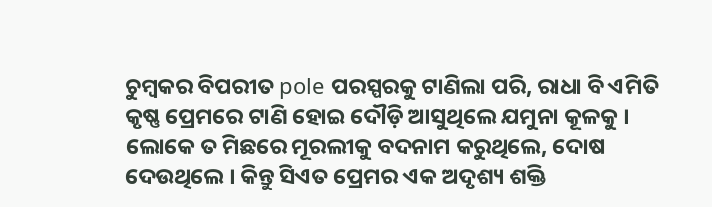ଚୁମ୍ବକର ବିପରୀତ pole ପରସ୍ପରକୁ ଟାଣିଲା ପରି, ରାଧା ବି ଏମିତି କୃଷ୍ଣ ପ୍ରେମରେ ଟାଣି ହୋଇ ଦୌଡ଼ି ଆସୁଥିଲେ ଯମୁନା କୂଳକୁ । ଲୋକେ ତ ମିଛରେ ମୂରଲୀକୁ ବଦନାମ କରୁଥିଲେ, ଦୋଷ ଦେଉଥିଲେ । କିନ୍ତୁ ସିଏତ ପ୍ରେମର ଏକ ଅଦୃଶ୍ୟ ଶକ୍ତି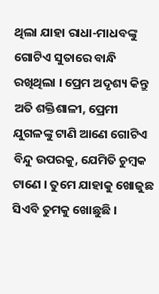ଥିଲା ଯାହା ରାଧା-ମାଧବଙ୍କୁ ଗୋଟିଏ ସୁତାରେ ବାନ୍ଧି ରଖିଥିଲା । ପ୍ରେମ ଅଦୃଶ୍ୟ କିନ୍ତୁ ଅତି ଶକ୍ତିଶାଳୀ, ପ୍ରେମୀ ଯୁଗଳଙ୍କୁ ଟାଣି ଆଣେ ଗୋଟିଏ ବିନ୍ଦୁ ଉପରକୁ, ଯେମିତି ଚୁମ୍ବକ ଟାଣେ । ତୁମେ ଯାହାକୁ ଖୋଜୁଛ ସିଏବି ତୁମକୁ ଖୋଛୁଛି ।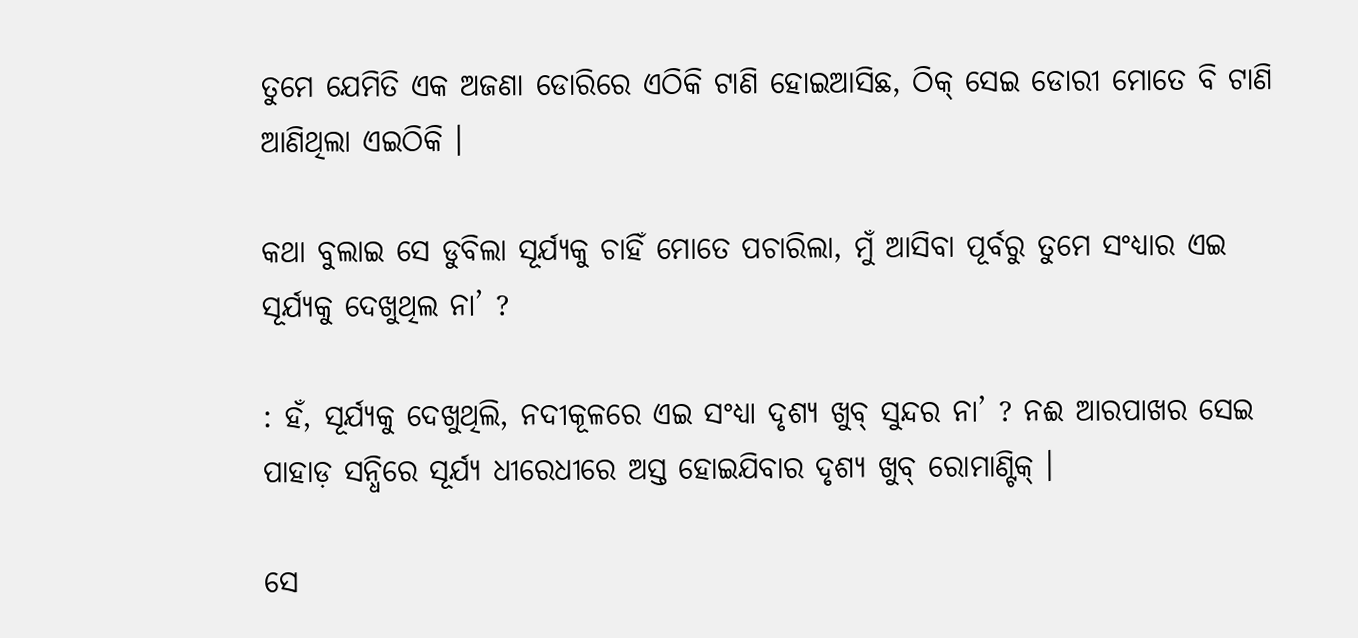ତୁମେ ଯେମିତି ଏକ ଅଜଣା ଡୋରିରେ ଏଠିକି ଟାଣି ହୋଇଆସିଛ, ଠିକ୍ ସେଇ ଡୋରୀ ମୋତେ ବି ଟାଣି ଆଣିଥିଲା ଏଇଠିକି ।

କଥା ବୁଲାଇ ସେ ଡୁବିଲା ସୂର୍ଯ୍ୟକୁ ଚାହିଁ ମୋତେ ପଚାରିଲା, ମୁଁ ଆସିବା ପୂର୍ବରୁ ତୁମେ ସଂଧ୍ୟାର ଏଇ ସୂର୍ଯ୍ୟକୁ ଦେଖୁଥିଲ ନା’ ?

: ହଁ, ସୂର୍ଯ୍ୟକୁ ଦେଖୁଥିଲି, ନଦୀକୂଳରେ ଏଇ ସଂଧ୍ୟା ଦୃଶ୍ୟ ଖୁବ୍ ସୁନ୍ଦର ନା’ ? ନଈ ଆରପାଖର ସେଇ ପାହାଡ଼ ସନ୍ଧିରେ ସୂର୍ଯ୍ୟ ଧୀରେଧୀରେ ଅସ୍ତ ହୋଇଯିବାର ଦୃଶ୍ୟ ଖୁବ୍ ରୋମାଣ୍ଟିକ୍ ।

ସେ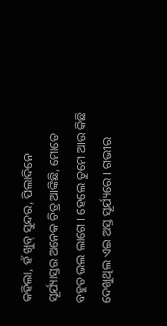କହିଲା, ହଁ ଖୁବ୍ ସୁନ୍ଦର, ପିଲାଦିନେ ସୂର୍ଯ୍ୟାସ୍ତର ଅନେକ ଚିତ୍ର ଆଙ୍କିଛି, ମୋତେ ବହୁତ ଭଲ ଲାଗେ । ହେଲେ ତୁମେ ଆଉ କିଛି ଦେଖୁଥିଲ ଏଇ ଅସ୍ତ ସୂର୍ଯ୍ୟରେ । ଗଭୀର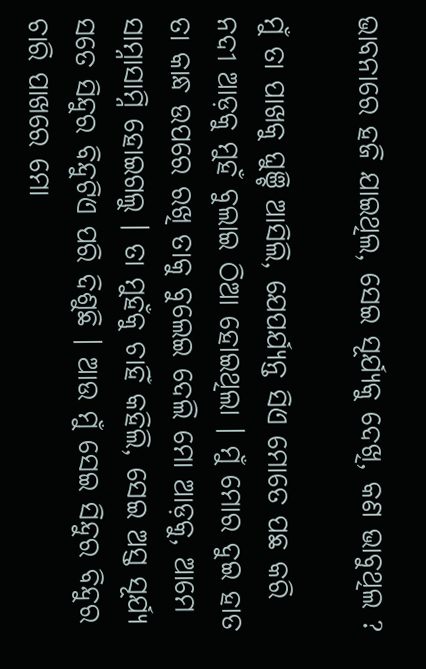ଭାବନାରେ ହଜି ଯାଇଥିଲ, ସେଇ ସୂର୍ଯ୍ୟକୁ ଦେଖି, କଣ ଭାବୁଥିଲ ?

ମୁଁ ତା ପାଖକୁ ଘୁଞ୍ଚି ଆସିଲି, ଯେପର୍ଯ୍ୟନ୍ତ ସିଏ ମୋତେ ପଛ କରି ନଦୀ ଆଡ଼କୁ ମୁହଁ ବୁଲାଇ ଠିଆ ହୋଇଥିଲା । ମୁଁ ମୋର ଦୁଇ ହାତ ତା କାନ୍ଧ ଉପରେ ରଖି ତାକୁ ବୁଲେଇ ଦେଲି ମୋ ଆଡ଼କୁ, ଆମେ ସାମ୍ନାସାମ୍ନି ହୋଇଗଲୁ । ତା ମୁହଁକୁ ଚାହିଁ କହିଲି, ସେଇ ଅସ୍ତ ସୂର୍ଯ୍ୟ ସତେ ସିନ୍ଦୁର ବିନ୍ଦୁଟିଏ ପରି ଦିଶୁଛି । ଆଉ ମୁଁ ସେଇ ସିନ୍ଦୁର ବିନ୍ଦୁର ଚାରି ପାଖରେ ମୋ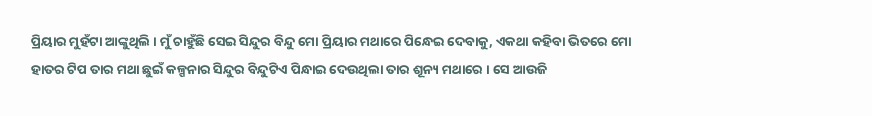ପ୍ରିୟାର ମୁହଁଟା ଆଙ୍କୁଥିଲି । ମୁଁ ଚାହୁଁଛି ସେଇ ସିନ୍ଦୁର ବିନ୍ଦୁ ମୋ ପ୍ରିୟାର ମଥାରେ ପିନ୍ଧେଇ ଦେବାକୁ, ଏକଥା କହିବା ଭିତରେ ମୋ ହାତର ଟିପ ତାର ମଥା ଛୁଇଁ କଳ୍ପନାର ସିନ୍ଦୁର ବିନ୍ଦୁଟିଏ ପିନ୍ଧାଇ ଦେଉଥିଲା ତାର ଶୂନ୍ୟ ମଥାରେ । ସେ ଆଉଜି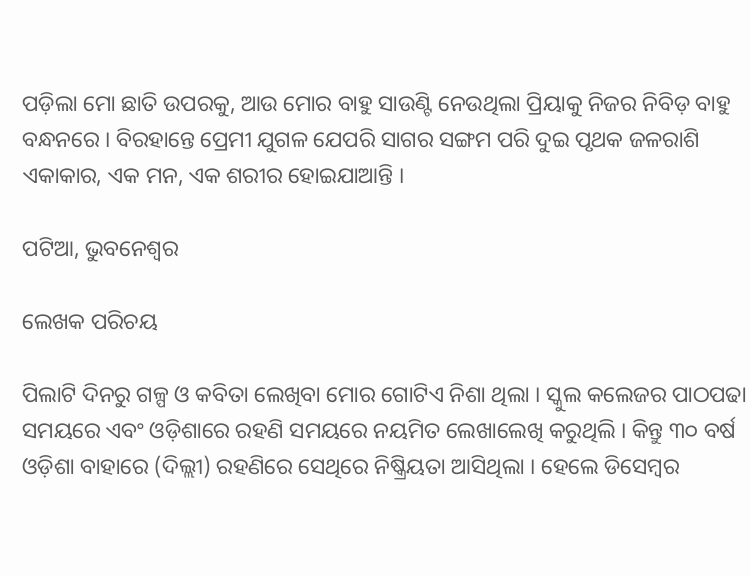ପଡ଼ିଲା ମୋ ଛାତି ଉପରକୁ, ଆଉ ମୋର ବାହୁ ସାଉଣ୍ଟି ନେଉଥିଲା ପ୍ରିୟାକୁ ନିଜର ନିବିଡ଼ ବାହୁ ବନ୍ଧନରେ । ବିରହାନ୍ତେ ପ୍ରେମୀ ଯୁଗଳ ଯେପରି ସାଗର ସଙ୍ଗମ ପରି ଦୁଇ ପୃଥକ ଜଳରାଶି ଏକାକାର, ଏକ ମନ, ଏକ ଶରୀର ହୋଇଯାଆନ୍ତି ।

ପଟିଆ, ଭୁବନେଶ୍ୱର

ଲେଖକ ପରିଚୟ

ପିଲାଟି ଦିନରୁ ଗଳ୍ପ ଓ କବିତା ଲେଖିବା ମୋର ଗୋଟିଏ ନିଶା ଥିଲା । ସ୍କୁଲ କଲେଜର ପାଠପଢା ସମୟରେ ଏବଂ ଓଡ଼ିଶାରେ ରହଣି ସମୟରେ ନୟମିତ ଲେଖାଲେଖି କରୁଥିଲି । କିନ୍ତୁ ୩୦ ବର୍ଷ ଓଡ଼ିଶା ବାହାରେ (ଦିଲ୍ଲୀ) ରହଣିରେ ସେଥିରେ ନିଷ୍କ୍ରିୟତା ଆସିଥିଲା । ହେଲେ ଡିସେମ୍ବର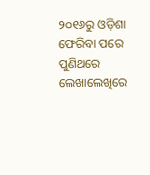୨୦୧୬ରୁ ଓଡ଼ିଶା ଫେରିବା ପରେ ପୁଣିଥରେ ଲେଖାଲେଖିରେ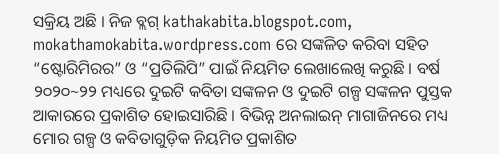ସକ୍ରିୟ ଅଛି । ନିଜ ବ୍ଲଗ୍ kathakabita.blogspot.com, mokathamokabita.wordpress.com ରେ ସଙ୍କଳିତ କରିବା ସହିତ “ଷ୍ଟୋରିମିରର” ଓ “ପ୍ରତିଲିପି” ପାଇଁ ନିୟମିତ ଲେଖାଲେଖି କରୁଛି । ବର୍ଷ ୨୦୨୦~୨୨ ମଧ୍ୟରେ ଦୁଇଟି କବିତା ସଙ୍କଳନ ଓ ଦୁଇଟି ଗଳ୍ପ ସଙ୍କଳନ ପୁସ୍ତକ ଆକାରରେ ପ୍ରକାଶିତ ହୋଇସାରିଛି । ବିଭିନ୍ନ ଅନଲାଇନ୍ ମାଗାଜିନରେ ମଧ୍ୟ ମୋର ଗଳ୍ପ ଓ କବିତାଗୁଡ଼ିକ ନିୟମିତ ପ୍ରକାଶିତ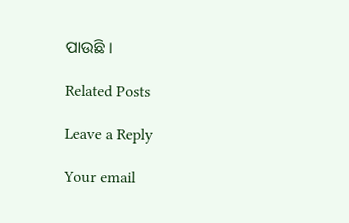ପାଉଛି ।

Related Posts

Leave a Reply

Your email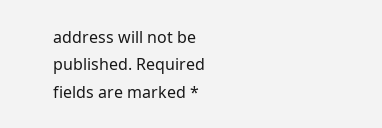address will not be published. Required fields are marked *